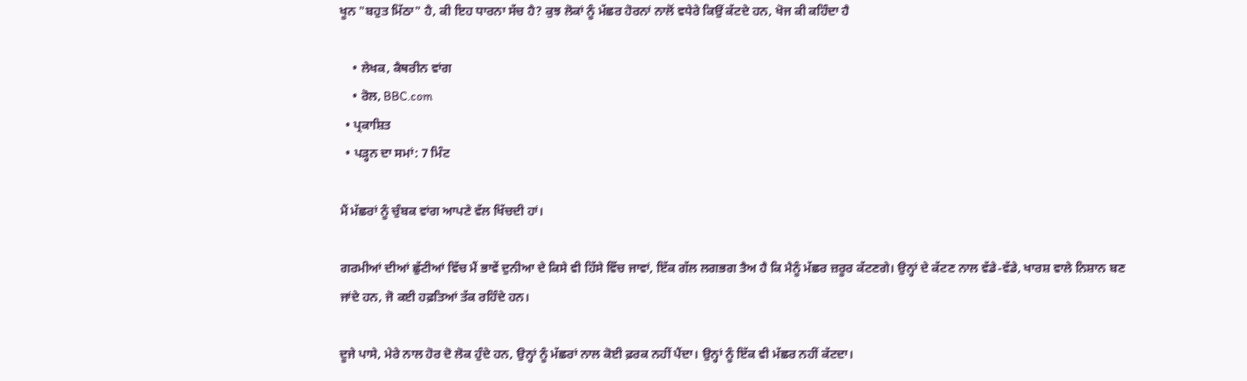ਖੂਨ "ਬਹੁਤ ਮਿੱਠਾ" ਹੈ, ਕੀ ਇਹ ਧਾਰਨਾ ਸੱਚ ਹੈ? ਕੁਝ ਲੋਕਾਂ ਨੂੰ ਮੱਛਰ ਹੋਰਨਾਂ ਨਾਲੋਂ ਵਧੇਰੇ ਕਿਉਂ ਕੱਟਦੇ ਹਨ, ਖੋਜ ਕੀ ਕਹਿੰਦਾ ਹੈ

    • ਲੇਖਕ, ਕੈਥਰੀਨ ਵਾਂਗ
    • ਰੋਲ, BBC.com
  • ਪ੍ਰਕਾਸ਼ਿਤ
  • ਪੜ੍ਹਨ ਦਾ ਸਮਾਂ: 7 ਮਿੰਟ

ਮੈਂ ਮੱਛਰਾਂ ਨੂੰ ਚੁੰਬਕ ਵਾਂਗ ਆਪਣੇ ਵੱਲ ਖਿੱਚਦੀ ਹਾਂ।

ਗਰਮੀਆਂ ਦੀਆਂ ਛੁੱਟੀਆਂ ਵਿੱਚ ਮੈਂ ਭਾਵੇਂ ਦੁਨੀਆ ਦੇ ਕਿਸੇ ਵੀ ਹਿੱਸੇ ਵਿੱਚ ਜਾਵਾਂ, ਇੱਕ ਗੱਲ ਲਗਭਗ ਤੈਅ ਹੈ ਕਿ ਮੈਨੂੰ ਮੱਛਰ ਜ਼ਰੂਰ ਕੱਟਣਗੇ। ਉਨ੍ਹਾਂ ਦੇ ਕੱਟਣ ਨਾਲ ਵੱਡੇ-ਵੱਡੇ, ਖਾਰਸ਼ ਵਾਲੇ ਨਿਸ਼ਾਨ ਬਣ ਜਾਂਦੇ ਹਨ, ਜੋ ਕਈ ਹਫ਼ਤਿਆਂ ਤੱਕ ਰਹਿੰਦੇ ਹਨ।

ਦੂਜੇ ਪਾਸੇ, ਮੇਰੇ ਨਾਲ ਹੋਰ ਦੋ ਲੋਕ ਹੁੰਦੇ ਹਨ, ਉਨ੍ਹਾਂ ਨੂੰ ਮੱਛਰਾਂ ਨਾਲ ਕੋਈ ਫ਼ਰਕ ਨਹੀਂ ਪੈਂਦਾ। ਉਨ੍ਹਾਂ ਨੂੰ ਇੱਕ ਵੀ ਮੱਛਰ ਨਹੀਂ ਕੱਟਦਾ।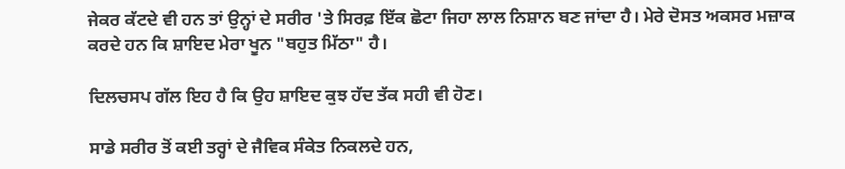ਜੇਕਰ ਕੱਟਦੇ ਵੀ ਹਨ ਤਾਂ ਉਨ੍ਹਾਂ ਦੇ ਸਰੀਰ 'ਤੇ ਸਿਰਫ਼ ਇੱਕ ਛੋਟਾ ਜਿਹਾ ਲਾਲ ਨਿਸ਼ਾਨ ਬਣ ਜਾਂਦਾ ਹੈ। ਮੇਰੇ ਦੋਸਤ ਅਕਸਰ ਮਜ਼ਾਕ ਕਰਦੇ ਹਨ ਕਿ ਸ਼ਾਇਦ ਮੇਰਾ ਖੂਨ "ਬਹੁਤ ਮਿੱਠਾ" ਹੈ।

ਦਿਲਚਸਪ ਗੱਲ ਇਹ ਹੈ ਕਿ ਉਹ ਸ਼ਾਇਦ ਕੁਝ ਹੱਦ ਤੱਕ ਸਹੀ ਵੀ ਹੋਣ।

ਸਾਡੇ ਸਰੀਰ ਤੋਂ ਕਈ ਤਰ੍ਹਾਂ ਦੇ ਜੈਵਿਕ ਸੰਕੇਤ ਨਿਕਲਦੇ ਹਨ,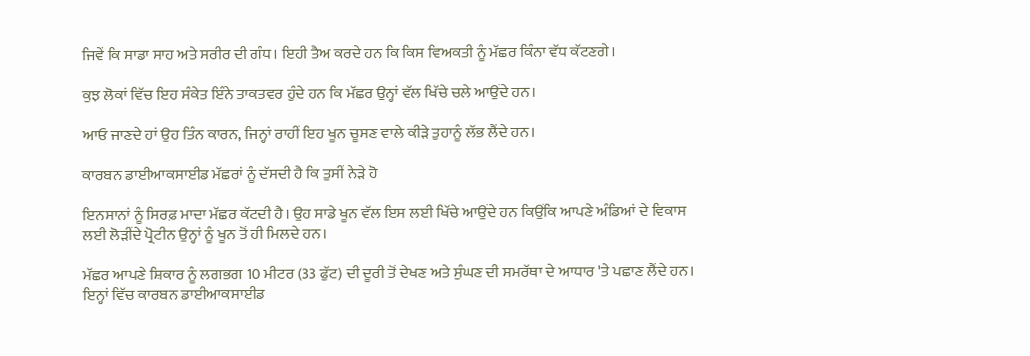ਜਿਵੇਂ ਕਿ ਸਾਡਾ ਸਾਹ ਅਤੇ ਸਰੀਰ ਦੀ ਗੰਧ। ਇਹੀ ਤੈਅ ਕਰਦੇ ਹਨ ਕਿ ਕਿਸ ਵਿਅਕਤੀ ਨੂੰ ਮੱਛਰ ਕਿੰਨਾ ਵੱਧ ਕੱਟਣਗੇ।

ਕੁਝ ਲੋਕਾਂ ਵਿੱਚ ਇਹ ਸੰਕੇਤ ਇੰਨੇ ਤਾਕਤਵਰ ਹੁੰਦੇ ਹਨ ਕਿ ਮੱਛਰ ਉਨ੍ਹਾਂ ਵੱਲ ਖਿੱਚੇ ਚਲੇ ਆਉਂਦੇ ਹਨ।

ਆਓ ਜਾਣਦੇ ਹਾਂ ਉਹ ਤਿੰਨ ਕਾਰਨ, ਜਿਨ੍ਹਾਂ ਰਾਹੀਂ ਇਹ ਖੂਨ ਚੂਸਣ ਵਾਲੇ ਕੀੜੇ ਤੁਹਾਨੂੰ ਲੱਭ ਲੈਂਦੇ ਹਨ।

ਕਾਰਬਨ ਡਾਈਆਕਸਾਈਡ ਮੱਛਰਾਂ ਨੂੰ ਦੱਸਦੀ ਹੈ ਕਿ ਤੁਸੀਂ ਨੇੜੇ ਹੋ

ਇਨਸਾਨਾਂ ਨੂੰ ਸਿਰਫ਼ ਮਾਦਾ ਮੱਛਰ ਕੱਟਦੀ ਹੈ। ਉਹ ਸਾਡੇ ਖੂਨ ਵੱਲ ਇਸ ਲਈ ਖਿੱਚੇ ਆਉਂਦੇ ਹਨ ਕਿਉਂਕਿ ਆਪਣੇ ਅੰਡਿਆਂ ਦੇ ਵਿਕਾਸ ਲਈ ਲੋੜੀਂਦੇ ਪ੍ਰੋਟੀਨ ਉਨ੍ਹਾਂ ਨੂੰ ਖੂਨ ਤੋਂ ਹੀ ਮਿਲਦੇ ਹਨ।

ਮੱਛਰ ਆਪਣੇ ਸ਼ਿਕਾਰ ਨੂੰ ਲਗਭਗ 10 ਮੀਟਰ (33 ਫੁੱਟ) ਦੀ ਦੂਰੀ ਤੋਂ ਦੇਖਣ ਅਤੇ ਸੁੰਘਣ ਦੀ ਸਮਰੱਥਾ ਦੇ ਆਧਾਰ 'ਤੇ ਪਛਾਣ ਲੈਂਦੇ ਹਨ। ਇਨ੍ਹਾਂ ਵਿੱਚ ਕਾਰਬਨ ਡਾਈਆਕਸਾਈਡ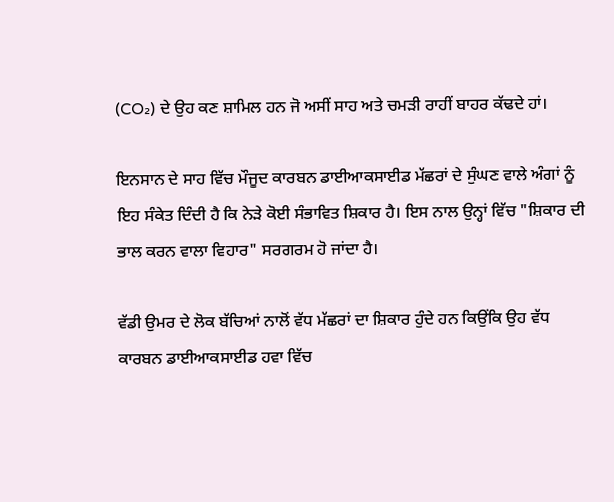(CO₂) ਦੇ ਉਹ ਕਣ ਸ਼ਾਮਿਲ ਹਨ ਜੋ ਅਸੀਂ ਸਾਹ ਅਤੇ ਚਮੜੀ ਰਾਹੀਂ ਬਾਹਰ ਕੱਢਦੇ ਹਾਂ।

ਇਨਸਾਨ ਦੇ ਸਾਹ ਵਿੱਚ ਮੌਜੂਦ ਕਾਰਬਨ ਡਾਈਆਕਸਾਈਡ ਮੱਛਰਾਂ ਦੇ ਸੁੰਘਣ ਵਾਲੇ ਅੰਗਾਂ ਨੂੰ ਇਹ ਸੰਕੇਤ ਦਿੰਦੀ ਹੈ ਕਿ ਨੇੜੇ ਕੋਈ ਸੰਭਾਵਿਤ ਸ਼ਿਕਾਰ ਹੈ। ਇਸ ਨਾਲ ਉਨ੍ਹਾਂ ਵਿੱਚ "ਸ਼ਿਕਾਰ ਦੀ ਭਾਲ ਕਰਨ ਵਾਲਾ ਵਿਹਾਰ" ਸਰਗਰਮ ਹੋ ਜਾਂਦਾ ਹੈ।

ਵੱਡੀ ਉਮਰ ਦੇ ਲੋਕ ਬੱਚਿਆਂ ਨਾਲੋਂ ਵੱਧ ਮੱਛਰਾਂ ਦਾ ਸ਼ਿਕਾਰ ਹੁੰਦੇ ਹਨ ਕਿਉਂਕਿ ਉਹ ਵੱਧ ਕਾਰਬਨ ਡਾਈਆਕਸਾਈਡ ਹਵਾ ਵਿੱਚ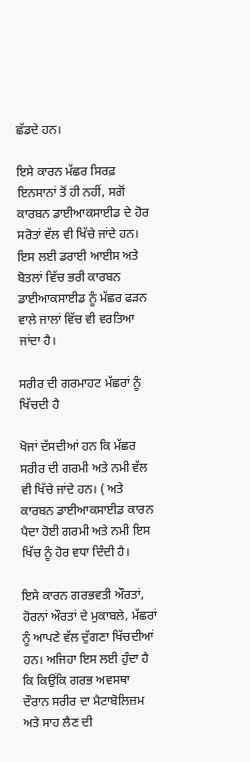ਛੱਡਦੇ ਹਨ।

ਇਸੇ ਕਾਰਨ ਮੱਛਰ ਸਿਰਫ਼ ਇਨਸਾਨਾਂ ਤੋਂ ਹੀ ਨਹੀਂ, ਸਗੋਂ ਕਾਰਬਨ ਡਾਈਆਕਸਾਈਡ ਦੇ ਹੋਰ ਸਰੋਤਾਂ ਵੱਲ ਵੀ ਖਿੱਚੇ ਜਾਂਦੇ ਹਨ। ਇਸ ਲਈ ਡਰਾਈ ਆਈਸ ਅਤੇ ਬੋਤਲਾਂ ਵਿੱਚ ਭਰੀ ਕਾਰਬਨ ਡਾਈਆਕਸਾਈਡ ਨੂੰ ਮੱਛਰ ਫੜਨ ਵਾਲੇ ਜਾਲਾਂ ਵਿੱਚ ਵੀ ਵਰਤਿਆ ਜਾਂਦਾ ਹੈ।

ਸਰੀਰ ਦੀ ਗਰਮਾਹਟ ਮੱਛਰਾਂ ਨੂੰ ਖਿੱਚਦੀ ਹੈ

ਖੋਜਾਂ ਦੱਸਦੀਆਂ ਹਨ ਕਿ ਮੱਛਰ ਸਰੀਰ ਦੀ ਗਰਮੀ ਅਤੇ ਨਮੀ ਵੱਲ ਵੀ ਖਿੱਚੇ ਜਾਂਦੇ ਹਨ। ( ਅਤੇ ਕਾਰਬਨ ਡਾਈਆਕਸਾਈਡ ਕਾਰਨ ਪੈਦਾ ਹੋਈ ਗਰਮੀ ਅਤੇ ਨਮੀ ਇਸ ਖਿੱਚ ਨੂੰ ਹੋਰ ਵਧਾ ਦਿੰਦੀ ਹੈ।

ਇਸੇ ਕਾਰਨ ਗਰਭਵਤੀ ਔਰਤਾਂ, ਹੋਰਨਾਂ ਔਰਤਾਂ ਦੇ ਮੁਕਾਬਲੇ, ਮੱਛਰਾਂ ਨੂੰ ਆਪਣੇ ਵੱਲ ਦੁੱਗਣਾ ਖਿੱਚਦੀਆਂ ਹਨ। ਅਜਿਹਾ ਇਸ ਲਈ ਹੁੰਦਾ ਹੈ ਕਿ ਕਿਉਂਕਿ ਗਰਭ ਅਵਸਥਾ ਦੌਰਾਨ ਸਰੀਰ ਦਾ ਮੈਟਾਬੋਲਿਜ਼ਮ ਅਤੇ ਸਾਹ ਲੈਣ ਦੀ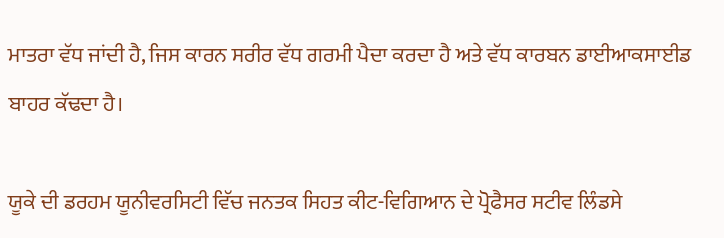ਮਾਤਰਾ ਵੱਧ ਜਾਂਦੀ ਹੈ, ਜਿਸ ਕਾਰਨ ਸਰੀਰ ਵੱਧ ਗਰਮੀ ਪੈਦਾ ਕਰਦਾ ਹੈ ਅਤੇ ਵੱਧ ਕਾਰਬਨ ਡਾਈਆਕਸਾਈਡ ਬਾਹਰ ਕੱਢਦਾ ਹੈ।

ਯੂਕੇ ਦੀ ਡਰਹਮ ਯੂਨੀਵਰਸਿਟੀ ਵਿੱਚ ਜਨਤਕ ਸਿਹਤ ਕੀਟ-ਵਿਗਿਆਨ ਦੇ ਪ੍ਰੋਫੈਸਰ ਸਟੀਵ ਲਿੰਡਸੇ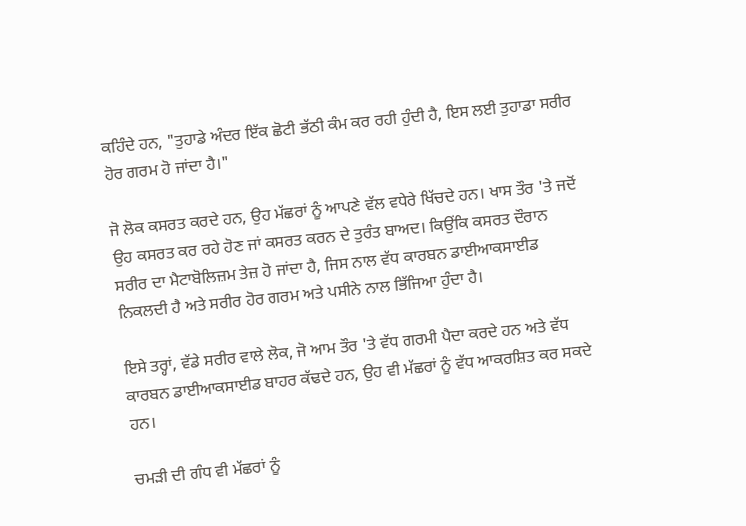ਕਹਿੰਦੇ ਹਨ, "ਤੁਹਾਡੇ ਅੰਦਰ ਇੱਕ ਛੋਟੀ ਭੱਠੀ ਕੰਮ ਕਰ ਰਹੀ ਹੁੰਦੀ ਹੈ, ਇਸ ਲਈ ਤੁਹਾਡਾ ਸਰੀਰ ਹੋਰ ਗਰਮ ਹੋ ਜਾਂਦਾ ਹੈ।"

ਜੋ ਲੋਕ ਕਸਰਤ ਕਰਦੇ ਹਨ, ਉਹ ਮੱਛਰਾਂ ਨੂੰ ਆਪਣੇ ਵੱਲ ਵਧੇਰੇ ਖਿੱਚਦੇ ਹਨ। ਖਾਸ ਤੌਰ 'ਤੇ ਜਦੋਂ ਉਹ ਕਸਰਤ ਕਰ ਰਹੇ ਹੋਣ ਜਾਂ ਕਸਰਤ ਕਰਨ ਦੇ ਤੁਰੰਤ ਬਾਅਦ। ਕਿਉਂਕਿ ਕਸਰਤ ਦੌਰਾਨ ਸਰੀਰ ਦਾ ਮੈਟਾਬੋਲਿਜ਼ਮ ਤੇਜ਼ ਹੋ ਜਾਂਦਾ ਹੈ, ਜਿਸ ਨਾਲ ਵੱਧ ਕਾਰਬਨ ਡਾਈਆਕਸਾਈਡ ਨਿਕਲਦੀ ਹੈ ਅਤੇ ਸਰੀਰ ਹੋਰ ਗਰਮ ਅਤੇ ਪਸੀਨੇ ਨਾਲ ਭਿੱਜਿਆ ਹੁੰਦਾ ਹੈ।

ਇਸੇ ਤਰ੍ਹਾਂ, ਵੱਡੇ ਸਰੀਰ ਵਾਲੇ ਲੋਕ, ਜੋ ਆਮ ਤੌਰ 'ਤੇ ਵੱਧ ਗਰਮੀ ਪੈਦਾ ਕਰਦੇ ਹਨ ਅਤੇ ਵੱਧ ਕਾਰਬਨ ਡਾਈਆਕਸਾਈਡ ਬਾਹਰ ਕੱਢਦੇ ਹਨ, ਉਹ ਵੀ ਮੱਛਰਾਂ ਨੂੰ ਵੱਧ ਆਕਰਸ਼ਿਤ ਕਰ ਸਕਦੇ ਹਨ।

ਚਮੜੀ ਦੀ ਗੰਧ ਵੀ ਮੱਛਰਾਂ ਨੂੰ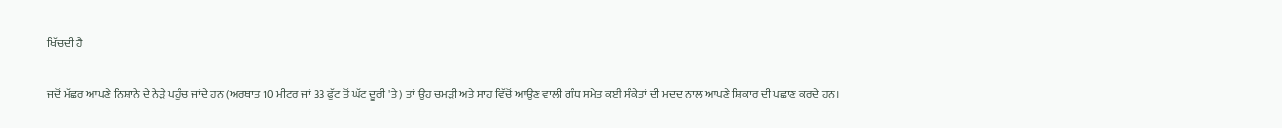ਖਿੱਚਦੀ ਹੈ

ਜਦੋਂ ਮੱਛਰ ਆਪਣੇ ਨਿਸ਼ਾਨੇ ਦੇ ਨੇੜੇ ਪਹੁੰਚ ਜਾਂਦੇ ਹਨ (ਅਰਥਾਤ 10 ਮੀਟਰ ਜਾਂ 33 ਫੁੱਟ ਤੋਂ ਘੱਟ ਦੂਰੀ 'ਤੇ) ਤਾਂ ਉਹ ਚਮੜੀ ਅਤੇ ਸਾਹ ਵਿੱਚੋਂ ਆਉਣ ਵਾਲੀ ਗੰਧ ਸਮੇਤ ਕਈ ਸੰਕੇਤਾਂ ਦੀ ਮਦਦ ਨਾਲ ਆਪਣੇ ਸ਼ਿਕਾਰ ਦੀ ਪਛਾਣ ਕਰਦੇ ਹਨ।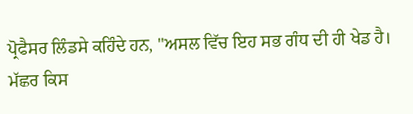ਪ੍ਰੋਫੈਸਰ ਲਿੰਡਸੇ ਕਹਿੰਦੇ ਹਨ, "ਅਸਲ ਵਿੱਚ ਇਹ ਸਭ ਗੰਧ ਦੀ ਹੀ ਖੇਡ ਹੈ। ਮੱਛਰ ਕਿਸ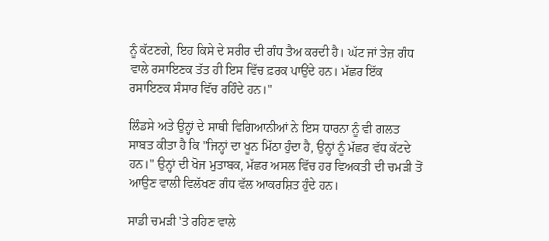ਨੂੰ ਕੱਟਣਗੇ, ਇਹ ਕਿਸੇ ਦੇ ਸਰੀਰ ਦੀ ਗੰਧ ਤੈਅ ਕਰਦੀ ਹੈ। ਘੱਟ ਜਾਂ ਤੇਜ਼ ਗੰਧ ਵਾਲੇ ਰਸਾਇਣਕ ਤੱਤ ਹੀ ਇਸ ਵਿੱਚ ਫ਼ਰਕ ਪਾਉਂਦੇ ਹਨ। ਮੱਛਰ ਇੱਕ ਰਸਾਇਣਕ ਸੰਸਾਰ ਵਿੱਚ ਰਹਿੰਦੇ ਹਨ।"

ਲਿੰਡਸੇ ਅਤੇ ਉਨ੍ਹਾਂ ਦੇ ਸਾਥੀ ਵਿਗਿਆਨੀਆਂ ਨੇ ਇਸ ਧਾਰਨਾ ਨੂੰ ਵੀ ਗਲਤ ਸਾਬਤ ਕੀਤਾ ਹੈ ਕਿ "ਜਿਨ੍ਹਾਂ ਦਾ ਖੂਨ ਮਿੱਠਾ ਹੁੰਦਾ ਹੈ, ਉਨ੍ਹਾਂ ਨੂੰ ਮੱਛਰ ਵੱਧ ਕੱਟਦੇ ਹਨ।" ਉਨ੍ਹਾਂ ਦੀ ਖੋਜ ਮੁਤਾਬਕ, ਮੱਛਰ ਅਸਲ ਵਿੱਚ ਹਰ ਵਿਅਕਤੀ ਦੀ ਚਮੜੀ ਤੋਂ ਆਉਣ ਵਾਲੀ ਵਿਲੱਖਣ ਗੰਧ ਵੱਲ ਆਕਰਸ਼ਿਤ ਹੁੰਦੇ ਹਨ।

ਸਾਡੀ ਚਮੜੀ 'ਤੇ ਰਹਿਣ ਵਾਲੇ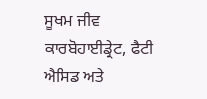ਸੂਖਮ ਜੀਵ ਕਾਰਬੋਹਾਈਡ੍ਰੇਟ, ਫੈਟੀ ਐਸਿਡ ਅਤੇ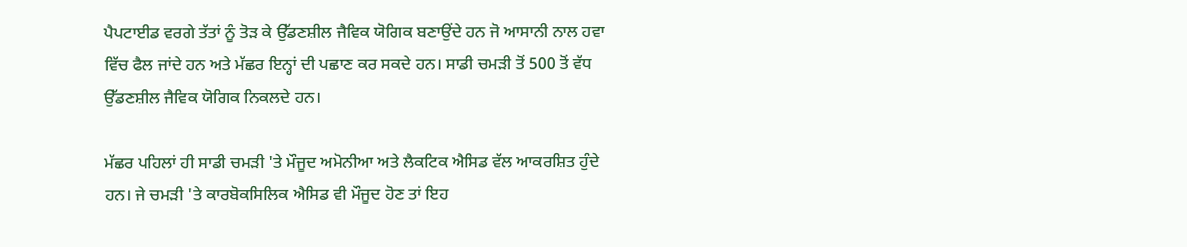ਪੈਪਟਾਈਡ ਵਰਗੇ ਤੱਤਾਂ ਨੂੰ ਤੋੜ ਕੇ ਉੱਡਣਸ਼ੀਲ ਜੈਵਿਕ ਯੋਗਿਕ ਬਣਾਉਂਦੇ ਹਨ ਜੋ ਆਸਾਨੀ ਨਾਲ ਹਵਾ ਵਿੱਚ ਫੈਲ ਜਾਂਦੇ ਹਨ ਅਤੇ ਮੱਛਰ ਇਨ੍ਹਾਂ ਦੀ ਪਛਾਣ ਕਰ ਸਕਦੇ ਹਨ। ਸਾਡੀ ਚਮੜੀ ਤੋਂ 500 ਤੋਂ ਵੱਧ ਉੱਡਣਸ਼ੀਲ ਜੈਵਿਕ ਯੋਗਿਕ ਨਿਕਲਦੇ ਹਨ।

ਮੱਛਰ ਪਹਿਲਾਂ ਹੀ ਸਾਡੀ ਚਮੜੀ 'ਤੇ ਮੌਜੂਦ ਅਮੋਨੀਆ ਅਤੇ ਲੈਕਟਿਕ ਐਸਿਡ ਵੱਲ ਆਕਰਸ਼ਿਤ ਹੁੰਦੇ ਹਨ। ਜੇ ਚਮੜੀ 'ਤੇ ਕਾਰਬੋਕਸਿਲਿਕ ਐਸਿਡ ਵੀ ਮੌਜੂਦ ਹੋਣ ਤਾਂ ਇਹ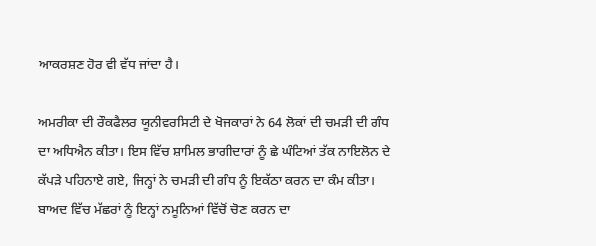ਆਕਰਸ਼ਣ ਹੋਰ ਵੀ ਵੱਧ ਜਾਂਦਾ ਹੈ।

ਅਮਰੀਕਾ ਦੀ ਰੌਕਫੈਲਰ ਯੂਨੀਵਰਸਿਟੀ ਦੇ ਖੋਜਕਾਰਾਂ ਨੇ 64 ਲੋਕਾਂ ਦੀ ਚਮੜੀ ਦੀ ਗੰਧ ਦਾ ਅਧਿਐਨ ਕੀਤਾ। ਇਸ ਵਿੱਚ ਸ਼ਾਮਿਲ ਭਾਗੀਦਾਰਾਂ ਨੂੰ ਛੇ ਘੰਟਿਆਂ ਤੱਕ ਨਾਇਲੋਨ ਦੇ ਕੱਪੜੇ ਪਹਿਨਾਏ ਗਏ, ਜਿਨ੍ਹਾਂ ਨੇ ਚਮੜੀ ਦੀ ਗੰਧ ਨੂੰ ਇਕੱਠਾ ਕਰਨ ਦਾ ਕੰਮ ਕੀਤਾ। ਬਾਅਦ ਵਿੱਚ ਮੱਛਰਾਂ ਨੂੰ ਇਨ੍ਹਾਂ ਨਮੂਨਿਆਂ ਵਿੱਚੋਂ ਚੋਣ ਕਰਨ ਦਾ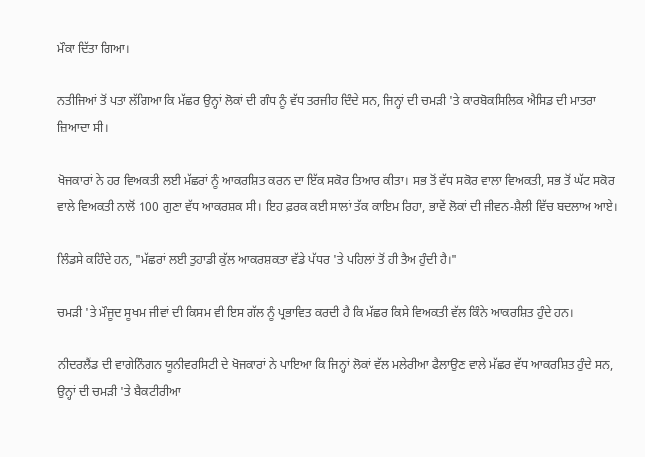ਮੌਕਾ ਦਿੱਤਾ ਗਿਆ।

ਨਤੀਜਿਆਂ ਤੋਂ ਪਤਾ ਲੱਗਿਆ ਕਿ ਮੱਛਰ ਉਨ੍ਹਾਂ ਲੋਕਾਂ ਦੀ ਗੰਧ ਨੂੰ ਵੱਧ ਤਰਜੀਹ ਦਿੰਦੇ ਸਨ, ਜਿਨ੍ਹਾਂ ਦੀ ਚਮੜੀ 'ਤੇ ਕਾਰਬੋਕਸਿਲਿਕ ਐਸਿਡ ਦੀ ਮਾਤਰਾ ਜ਼ਿਆਦਾ ਸੀ।

ਖੋਜਕਾਰਾਂ ਨੇ ਹਰ ਵਿਅਕਤੀ ਲਈ ਮੱਛਰਾਂ ਨੂੰ ਆਕਰਸ਼ਿਤ ਕਰਨ ਦਾ ਇੱਕ ਸਕੋਰ ਤਿਆਰ ਕੀਤਾ। ਸਭ ਤੋਂ ਵੱਧ ਸਕੋਰ ਵਾਲਾ ਵਿਅਕਤੀ, ਸਭ ਤੋਂ ਘੱਟ ਸਕੋਰ ਵਾਲੇ ਵਿਅਕਤੀ ਨਾਲੋਂ 100 ਗੁਣਾ ਵੱਧ ਆਕਰਸ਼ਕ ਸੀ। ਇਹ ਫ਼ਰਕ ਕਈ ਸਾਲਾਂ ਤੱਕ ਕਾਇਮ ਰਿਹਾ, ਭਾਵੇਂ ਲੋਕਾਂ ਦੀ ਜੀਵਨ-ਸ਼ੈਲੀ ਵਿੱਚ ਬਦਲਾਅ ਆਏ।

ਲਿੰਡਸੇ ਕਹਿੰਦੇ ਹਨ, "ਮੱਛਰਾਂ ਲਈ ਤੁਹਾਡੀ ਕੁੱਲ ਆਕਰਸ਼ਕਤਾ ਵੱਡੇ ਪੱਧਰ 'ਤੇ ਪਹਿਲਾਂ ਤੋਂ ਹੀ ਤੈਅ ਹੁੰਦੀ ਹੈ।"

ਚਮੜੀ 'ਤੇ ਮੌਜੂਦ ਸੂਖਮ ਜੀਵਾਂ ਦੀ ਕਿਸਮ ਵੀ ਇਸ ਗੱਲ ਨੂੰ ਪ੍ਰਭਾਵਿਤ ਕਰਦੀ ਹੈ ਕਿ ਮੱਛਰ ਕਿਸੇ ਵਿਅਕਤੀ ਵੱਲ ਕਿੰਨੇ ਆਕਰਸ਼ਿਤ ਹੁੰਦੇ ਹਨ।

ਨੀਦਰਲੈਂਡ ਦੀ ਵਾਗੇਨਿੰਗਨ ਯੂਨੀਵਰਸਿਟੀ ਦੇ ਖੋਜਕਾਰਾਂ ਨੇ ਪਾਇਆ ਕਿ ਜਿਨ੍ਹਾਂ ਲੋਕਾਂ ਵੱਲ ਮਲੇਰੀਆ ਫੈਲਾਉਣ ਵਾਲੇ ਮੱਛਰ ਵੱਧ ਆਕਰਸ਼ਿਤ ਹੁੰਦੇ ਸਨ, ਉਨ੍ਹਾਂ ਦੀ ਚਮੜੀ 'ਤੇ ਬੈਕਟੀਰੀਆ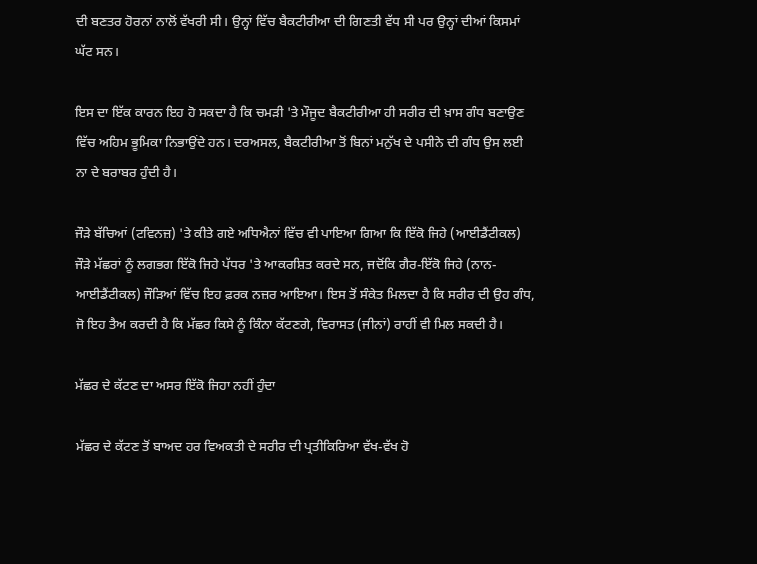ਦੀ ਬਣਤਰ ਹੋਰਨਾਂ ਨਾਲੋਂ ਵੱਖਰੀ ਸੀ। ਉਨ੍ਹਾਂ ਵਿੱਚ ਬੈਕਟੀਰੀਆ ਦੀ ਗਿਣਤੀ ਵੱਧ ਸੀ ਪਰ ਉਨ੍ਹਾਂ ਦੀਆਂ ਕਿਸਮਾਂ ਘੱਟ ਸਨ।

ਇਸ ਦਾ ਇੱਕ ਕਾਰਨ ਇਹ ਹੋ ਸਕਦਾ ਹੈ ਕਿ ਚਮੜੀ 'ਤੇ ਮੌਜੂਦ ਬੈਕਟੀਰੀਆ ਹੀ ਸਰੀਰ ਦੀ ਖ਼ਾਸ ਗੰਧ ਬਣਾਉਣ ਵਿੱਚ ਅਹਿਮ ਭੂਮਿਕਾ ਨਿਭਾਉਂਦੇ ਹਨ। ਦਰਅਸਲ, ਬੈਕਟੀਰੀਆ ਤੋਂ ਬਿਨਾਂ ਮਨੁੱਖ ਦੇ ਪਸੀਨੇ ਦੀ ਗੰਧ ਉਸ ਲਈ ਨਾ ਦੇ ਬਰਾਬਰ ਹੁੰਦੀ ਹੈ।

ਜੌੜੇ ਬੱਚਿਆਂ (ਟਵਿਨਜ਼) 'ਤੇ ਕੀਤੇ ਗਏ ਅਧਿਐਨਾਂ ਵਿੱਚ ਵੀ ਪਾਇਆ ਗਿਆ ਕਿ ਇੱਕੋ ਜਿਹੇ (ਆਈਡੈਂਟੀਕਲ) ਜੌੜੇ ਮੱਛਰਾਂ ਨੂੰ ਲਗਭਗ ਇੱਕੋ ਜਿਹੇ ਪੱਧਰ 'ਤੇ ਆਕਰਸ਼ਿਤ ਕਰਦੇ ਸਨ, ਜਦੋਂਕਿ ਗੈਰ-ਇੱਕੋ ਜਿਹੇ (ਨਾਨ-ਆਈਡੈਂਟੀਕਲ) ਜੌੜਿਆਂ ਵਿੱਚ ਇਹ ਫ਼ਰਕ ਨਜ਼ਰ ਆਇਆ। ਇਸ ਤੋਂ ਸੰਕੇਤ ਮਿਲਦਾ ਹੈ ਕਿ ਸਰੀਰ ਦੀ ਉਹ ਗੰਧ, ਜੋ ਇਹ ਤੈਅ ਕਰਦੀ ਹੈ ਕਿ ਮੱਛਰ ਕਿਸੇ ਨੂੰ ਕਿੰਨਾ ਕੱਟਣਗੇ, ਵਿਰਾਸਤ (ਜੀਨਾਂ) ਰਾਹੀਂ ਵੀ ਮਿਲ ਸਕਦੀ ਹੈ।

ਮੱਛਰ ਦੇ ਕੱਟਣ ਦਾ ਅਸਰ ਇੱਕੋ ਜਿਹਾ ਨਹੀਂ ਹੁੰਦਾ

ਮੱਛਰ ਦੇ ਕੱਟਣ ਤੋਂ ਬਾਅਦ ਹਰ ਵਿਅਕਤੀ ਦੇ ਸਰੀਰ ਦੀ ਪ੍ਰਤੀਕਿਰਿਆ ਵੱਖ-ਵੱਖ ਹੋ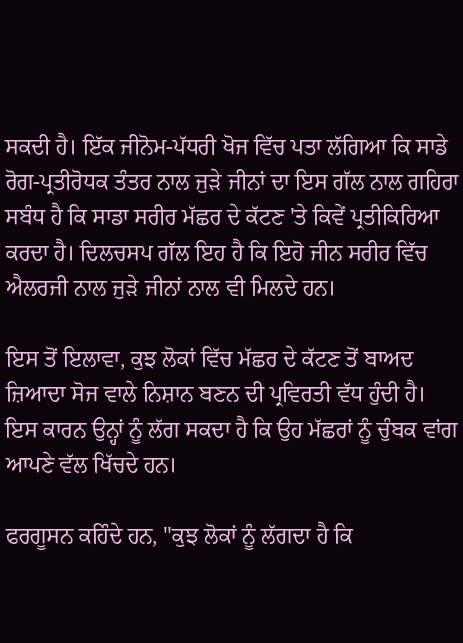ਸਕਦੀ ਹੈ। ਇੱਕ ਜੀਨੋਮ-ਪੱਧਰੀ ਖੋਜ ਵਿੱਚ ਪਤਾ ਲੱਗਿਆ ਕਿ ਸਾਡੇ ਰੋਗ-ਪ੍ਰਤੀਰੋਧਕ ਤੰਤਰ ਨਾਲ ਜੁੜੇ ਜੀਨਾਂ ਦਾ ਇਸ ਗੱਲ ਨਾਲ ਗਹਿਰਾ ਸਬੰਧ ਹੈ ਕਿ ਸਾਡਾ ਸਰੀਰ ਮੱਛਰ ਦੇ ਕੱਟਣ 'ਤੇ ਕਿਵੇਂ ਪ੍ਰਤੀਕਿਰਿਆ ਕਰਦਾ ਹੈ। ਦਿਲਚਸਪ ਗੱਲ ਇਹ ਹੈ ਕਿ ਇਹੋ ਜੀਨ ਸਰੀਰ ਵਿੱਚ ਐਲਰਜੀ ਨਾਲ ਜੁੜੇ ਜੀਨਾਂ ਨਾਲ ਵੀ ਮਿਲਦੇ ਹਨ।

ਇਸ ਤੋਂ ਇਲਾਵਾ, ਕੁਝ ਲੋਕਾਂ ਵਿੱਚ ਮੱਛਰ ਦੇ ਕੱਟਣ ਤੋਂ ਬਾਅਦ ਜ਼ਿਆਦਾ ਸੋਜ ਵਾਲੇ ਨਿਸ਼ਾਨ ਬਣਨ ਦੀ ਪ੍ਰਵਿਰਤੀ ਵੱਧ ਹੁੰਦੀ ਹੈ। ਇਸ ਕਾਰਨ ਉਨ੍ਹਾਂ ਨੂੰ ਲੱਗ ਸਕਦਾ ਹੈ ਕਿ ਉਹ ਮੱਛਰਾਂ ਨੂੰ ਚੁੰਬਕ ਵਾਂਗ ਆਪਣੇ ਵੱਲ ਖਿੱਚਦੇ ਹਨ।

ਫਰਗੂਸਨ ਕਹਿੰਦੇ ਹਨ, "ਕੁਝ ਲੋਕਾਂ ਨੂੰ ਲੱਗਦਾ ਹੈ ਕਿ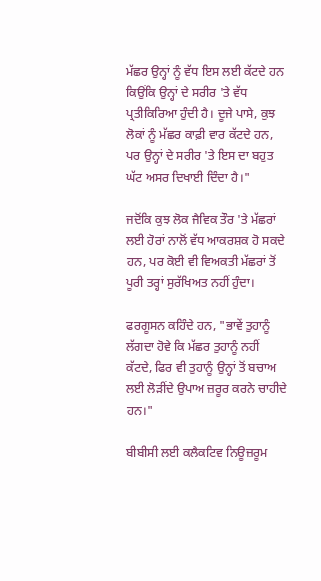ਮੱਛਰ ਉਨ੍ਹਾਂ ਨੂੰ ਵੱਧ ਇਸ ਲਈ ਕੱਟਦੇ ਹਨ ਕਿਉਂਕਿ ਉਨ੍ਹਾਂ ਦੇ ਸਰੀਰ 'ਤੇ ਵੱਧ ਪ੍ਰਤੀਕਿਰਿਆ ਹੁੰਦੀ ਹੈ। ਦੂਜੇ ਪਾਸੇ, ਕੁਝ ਲੋਕਾਂ ਨੂੰ ਮੱਛਰ ਕਾਫ਼ੀ ਵਾਰ ਕੱਟਦੇ ਹਨ, ਪਰ ਉਨ੍ਹਾਂ ਦੇ ਸਰੀਰ 'ਤੇ ਇਸ ਦਾ ਬਹੁਤ ਘੱਟ ਅਸਰ ਦਿਖਾਈ ਦਿੰਦਾ ਹੈ।"

ਜਦੋਂਕਿ ਕੁਝ ਲੋਕ ਜੈਵਿਕ ਤੌਰ 'ਤੇ ਮੱਛਰਾਂ ਲਈ ਹੋਰਾਂ ਨਾਲੋਂ ਵੱਧ ਆਕਰਸ਼ਕ ਹੋ ਸਕਦੇ ਹਨ, ਪਰ ਕੋਈ ਵੀ ਵਿਅਕਤੀ ਮੱਛਰਾਂ ਤੋਂ ਪੂਰੀ ਤਰ੍ਹਾਂ ਸੁਰੱਖਿਅਤ ਨਹੀਂ ਹੁੰਦਾ।

ਫਰਗੂਸਨ ਕਹਿੰਦੇ ਹਨ, "ਭਾਵੇਂ ਤੁਹਾਨੂੰ ਲੱਗਦਾ ਹੋਵੇ ਕਿ ਮੱਛਰ ਤੁਹਾਨੂੰ ਨਹੀਂ ਕੱਟਦੇ, ਫਿਰ ਵੀ ਤੁਹਾਨੂੰ ਉਨ੍ਹਾਂ ਤੋਂ ਬਚਾਅ ਲਈ ਲੋੜੀਂਦੇ ਉਪਾਅ ਜ਼ਰੂਰ ਕਰਨੇ ਚਾਹੀਦੇ ਹਨ।"

ਬੀਬੀਸੀ ਲਈ ਕਲੈਕਟਿਵ ਨਿਊਜ਼ਰੂਮ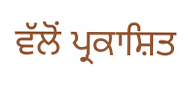ਵੱਲੋਂ ਪ੍ਰਕਾਸ਼ਿਤ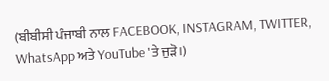(ਬੀਬੀਸੀ ਪੰਜਾਬੀ ਨਾਲ FACEBOOK, INSTAGRAM, TWITTER, WhatsApp ਅਤੇ YouTube 'ਤੇ ਜੁੜੋ।)